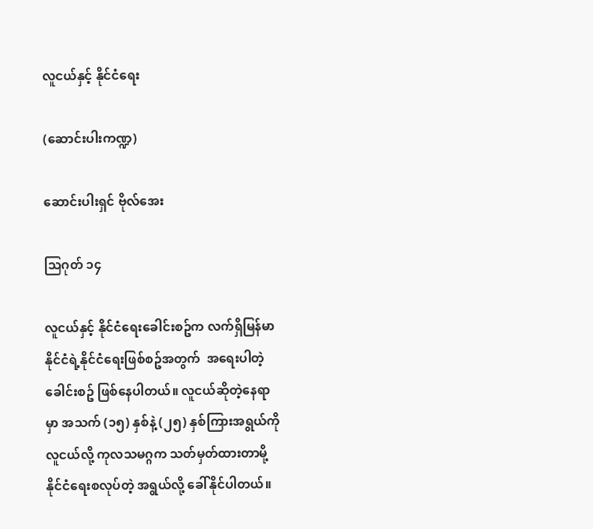လူငယ်နှင့် နိုင်ငံရေး

(ဆောင်းပါးကဏ္ဍ)

ဆောင်းပါးရှင် ဗိုလ်အေး

သြဂုတ် ၁၄

လူငယ်နှင့် နိုင်ငံရေးခေါင်းစဥ်က လက်ရှိမြန်မာ နိုင်ငံရဲ့နိုင်ငံရေးဖြစ်စဥ်အတွက်  အရေးပါတဲ့ခေါင်းစဥ် ဖြစ်နေပါတယ်။ လူငယ်ဆိုတဲ့နေရာမှာ အသက် (၁၅) နှစ်နဲ့ (၂၅) နှစ်ကြားအရွယ်ကို လူငယ်လို့ ကုလသမဂ္ဂက သတ်မှတ်ထားတာမို့ နိုင်ငံရေးစလုပ်တဲ့ အရွယ်လို့ ခေါ်နိုင်ပါတယ်။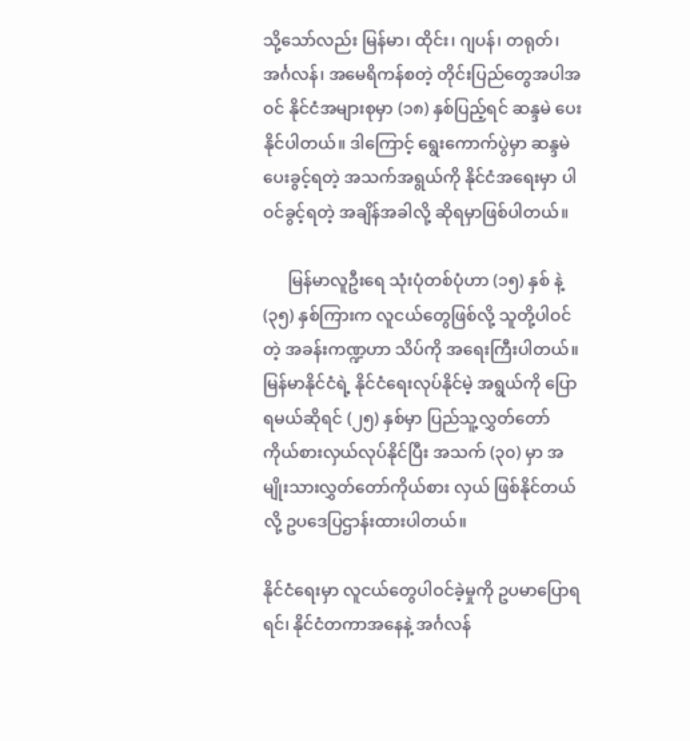သို့သော်လည်း မြန်မာ၊ ထိုင်း၊ ဂျပန်၊ တရုတ်၊ အင်္ဂလန်၊ အမေရိကန်စတဲ့ တိုင်းပြည်တွေအပါအဝင် နိုင်ငံအများစုမှာ (၁၈) နှစ်ပြည့်ရင် ဆန္ဒမဲ ပေးနိုင်ပါတယ်။ ဒါကြောင့် ရွေးကောက်ပွဲမှာ ဆန္ဒမဲပေးခွင့်ရတဲ့ အသက်အရွယ်ကို နိုင်ငံအရေးမှာ ပါဝင်ခွင့်ရတဲ့ အချိန်အခါလို့ ဆိုရမှာဖြစ်ပါတယ်။

      မြန်မာလူဦးရေ သုံးပုံတစ်ပုံဟာ (၁၅) နှစ် နဲ့ (၃၅) နှစ်ကြားက လူငယ်တွေဖြစ်လို့ သူတို့ပါဝင်တဲ့ အခန်းကဏ္ဍဟာ သိပ်ကို အရေးကြီးပါတယ်။ မြန်မာနိုင်ငံရဲ့ နိုင်ငံရေးလုပ်နိုင်မဲ့ အရွယ်ကို ပြောရမယ်ဆိုရင် (၂၅) နှစ်မှာ ပြည်သူ့လွှတ်တော် ကိုယ်စားလှယ်လုပ်နိုင်ပြီး အသက် (၃၀) မှာ အမျိုးသားလွှတ်တော်ကိုယ်စား လှယ် ဖြစ်နိုင်တယ်လို့ ဥပဒေပြဌာန်းထားပါတယ်။

နိုင်ငံရေးမှာ လူငယ်တွေပါဝင်ခဲ့မှုကို ဥပမာပြောရရင်၊ နိုင်ငံတကာအနေနဲ့ အင်္ဂလန်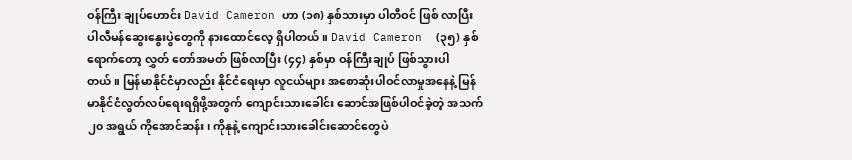ဝန်ကြီး ချုပ်ဟောင်း David Cameron ဟာ (၁၈) နှစ်သားမှာ ပါတီဝင် ဖြစ် လာပြီး ပါလီမန်ဆွေးနွေးပွဲတွေကို နားထောင်လေ့ ရှိပါတယ်။ David Cameron  (၃၅) နှစ်ရောက်တော့ လွှတ် တော်အမတ် ဖြစ်လာပြီး (၄၄) နှစ်မှာ ဝန်ကြီးချုပ် ဖြစ်သွားပါတယ်။ မြန်မာနိုင်ငံမှာလည်း နိုင်ငံရေးမှာ လူငယ်များ အစောဆုံးပါဝင်လာမှုအနေနဲ့ မြန်မာနိုင်ငံလွတ်လပ်ရေးရရှိဖို့အတွက် ကျောင်းသားခေါင်း ဆောင်အဖြစ်ပါဝင်ခဲ့တဲ့ အသက် ၂၀ အရွယ် ကိုအောင်ဆန်း၊ ကိုနုနဲ့ ကျောင်းသားခေါင်းဆောင်တွေပဲ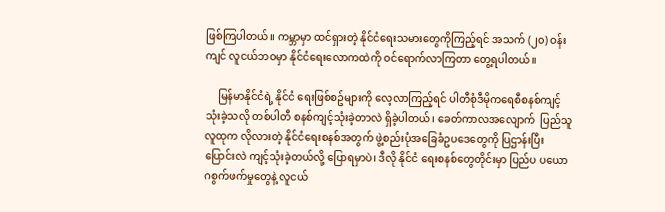ဖြစ်ကြပါတယ်။ ကမ္ဘာမှာ ထင်ရှားတဲ့ နိုင်ငံရေးသမားတွေကိုကြည့်ရင် အသက် (၂၀) ဝန်းကျင် လူငယ်ဘဝမှာ နိုင်ငံရေးလောကထဲကို ဝင်ရောက်လာကြတာ တွေ့ရပါတယ်။

     မြန်မာနိုင်ငံရဲ့ နိုင်ငံ ရေးဖြစ်စဥ်များကို လေ့လာကြည့်ရင် ပါတီစုံဒီမိုကရေစီစနစ်ကျင့်သုံးခဲ့သလို တစ်ပါတီ စနစ်ကျင့်သုံးခဲ့တာလဲ ရှိခဲ့ပါတယ်၊ ခေတ်ကာလအလျောက်  ပြည်သူလူထုက လိုလားတဲ့ နိုင်ငံရေးစနစ်အတွက် ဖွဲ့စည်းပုံအခြေခံဥပဒေတွေကို ပြဌာန်းပြီး ပြောင်းလဲ ကျင့်သုံးခဲ့တယ်လို့ ပြောရမှာပဲ၊ ဒီလို နိုင်ငံ ရေးစနစ်တွေတိုင်းမှာ ပြည်ပ ပယောဂစွက်ဖက်မှုတွေနဲ့ လူငယ်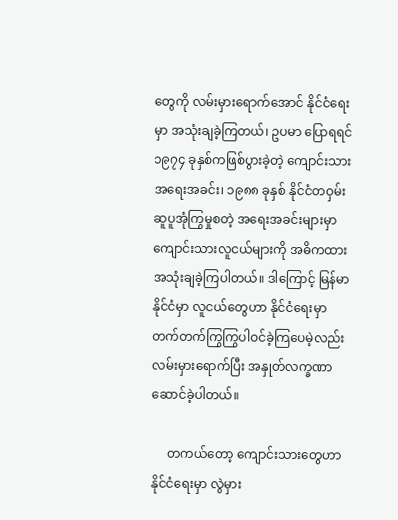တွေကို လမ်းမှားရောက်အောင် နိုင်ငံရေးမှာ အသုံးချခဲ့ကြတယ်၊ ဥပမာ ပြောရရင် ၁၉၇၄ ခုနှစ်ကဖြစ်ပွားခဲ့တဲ့ ကျောင်းသားအရေးအခင်း၊ ၁၉၈၈ ခုနှစ် နိုင်ငံတဝှမ်း ဆူပူအုံကြွမှုစတဲ့ အရေးအခင်းများမှာ ကျောင်းသားလူငယ်များကို အဓိကထား အသုံးချခဲ့ကြပါတယ်။ ဒါကြောင့် မြန်မာ နိုင်ငံမှာ လူငယ်တွေဟာ နိုင်ငံရေးမှာ တက်တက်ကြွကြွပါဝင်ခဲ့ကြပေမဲ့လည်း လမ်းမှားရောက်ပြီး အနှုတ်လက္ခဏာဆောင်ခဲ့ပါတယ်။

     တကယ်တော့ ကျောင်းသားတွေဟာ နိုင်ငံရေးမှာ လွဲမှား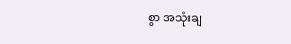စွာ အသုံးချ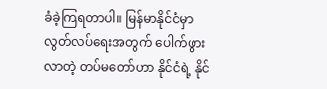ခံခဲ့ကြရတာပါ။ မြန်မာနိုင်ငံမှာ လွတ်လပ်ရေးအတွက် ပေါက်ဖွားလာတဲ့ တပ်မတော်ဟာ နိုင်ငံရဲ့ နိုင်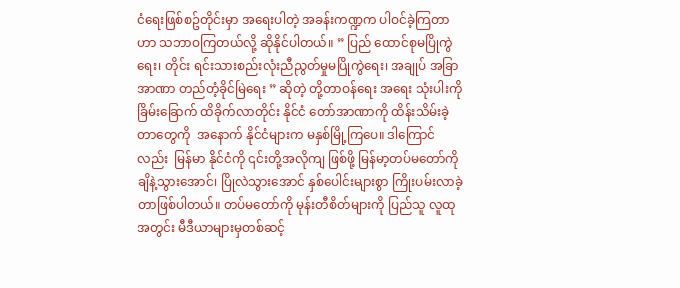ငံရေးဖြစ်စဥ်တိုင်းမှာ အရေးပါတဲ့ အခန်းကဏ္ဍက ပါဝင်ခဲ့ကြတာဟာ သဘာဝကြတယ်လို့ ဆိုနိုင်ပါတယ်။ ” ပြည် ထောင်စုမပြိုကွဲရေး၊ တိုင်း ရင်းသားစည်းလုံးညီညွတ်မှုမပြိုကွဲရေး၊ အချုပ် အခြာအာဏာ တည်တံ့ခိုင်မြဲရေး ” ဆိုတဲ့ တို့တာဝန်ရေး အရေး သုံးပါးကို ခြိမ်းခြောက် ထိခိုက်လာတိုင်း နိုင်ငံ တော်အာဏာကို ထိန်းသိမ်းခဲ့တာတွေကို  အနောက် နိုင်ငံများက မနှစ်မြို့ကြပေ။ ဒါကြောင်လည်း  မြန်မာ နိုင်ငံကို ၎င်းတို့အလိုကျ ဖြစ်ဖို့ မြန်မာ့တပ်မတော်ကို ချိနဲ့သွားအောင်၊ ပြိုလဲသွားအောင် နှစ်ပေါင်းများစွာ ကြိုးပမ်းလာခဲ့တာဖြစ်ပါတယ်။ တပ်မတော်ကို မုန်းတီစိတ်များကို ပြည်သူ လူထုအတွင်း မီဒီယာများမှတစ်ဆင့်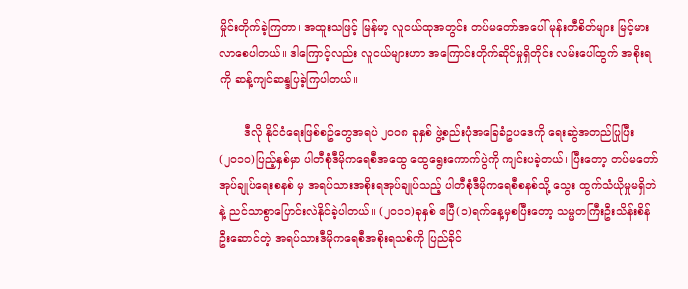မှိုင်းတိုက်ခဲ့ကြတာ၊ အထူးသဖြင့် မြန်မာ့ လူငယ်ထုအတွင်း တပ်မတော်အပေါ် မုန်းတီစိတ်များ မြင့်မားလာစေပါတယ်။ ဒါကြောင့်လည်း လူငယ်များဟာ အကြောင်းတိုက်ဆိုင်မှုရှိတိုင်း လမ်းပေါ်ထွက် အစိုးရကို ဆန့်ကျင်ဆန္ဒပြခဲ့ကြပါတယ်။

       ဒီလို နိုင်ငံရေးဖြစ်စဥ်တွေအရပဲ ၂၀၀၈ ခုနှစ် ဖွဲ့စည်းပုံအခြေခံဥပဒေကို ရေးဆွဲအတည်ပြုပြီး (၂၀၁၀)ပြည့်နှစ်မှာ ပါတီစုံဒီမိုကရေစီအထွေ ထွေရွေးကောက်ပွဲကို ကျင်းပခဲ့တယ်၊ ပြီးတော့ တပ်မတော်အုပ်ချုပ်ရေးစနစ် မှ အရပ်သားအစိုးရအုပ်ချုပ်သည့် ပါတီစုံဒီမိုကရေစီစနစ်သို့ သွေး ထွက်သံယိုမှုမရှိဘဲနဲ့ ညင်သာစွာပြောင်းလဲနိုင်ခဲ့ပါတယ်။ (၂၀၁၁)ခုနှစ် ဧပြီ(၁)ရက်နေ့မှစပြီးတော့ သမ္မတကြီးဦးသိန်းစိန်ဦးဆောင်တဲ့ အရပ်သားဒီမိုကရေစီအစိုးရသစ်ကို ပြည်ခိုင်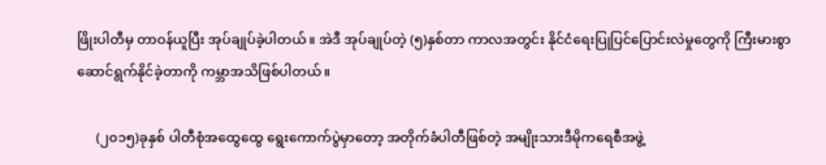ဖြိုးပါတီမှ တာဝန်ယူပြီး အုပ်ချုပ်ခဲ့ပါတယ်။ အဲဒီ အုပ်ချုပ်တဲ့ (၅)နှစ်တာ ကာလအတွင်း နိုင်ငံရေးပြုပြင်ပြောင်းလဲမှုတွေကို ကြီးမားစွာဆောင်ရွက်နိုင်ခဲ့တာကို ကမ္ဘာအသိဖြစ်ပါတယ်။

      (၂၀၁၅)ခုနှစ် ပါတီစုံအထွေထွေ ရွေးကောက်ပွဲမှာတော့ အတိုက်ခံပါတီဖြစ်တဲ့ အမျိုးသားဒီမိုကရေစီအဖွဲ့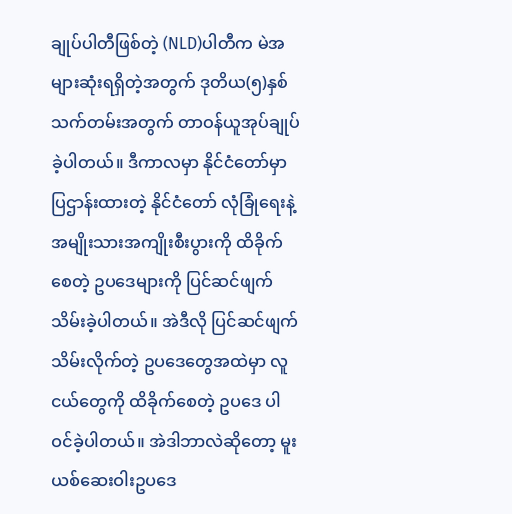ချုပ်ပါတီဖြစ်တဲ့ (NLD)ပါတီက မဲအများဆုံးရရှိတဲ့အတွက် ဒုတိယ(၅)နှစ်သက်တမ်းအတွက် တာဝန်ယူအုပ်ချုပ်ခဲ့ပါတယ်။ ဒီကာလမှာ နိုင်ငံတော်မှာ ပြဌာန်းထားတဲ့ နိုင်ငံတော် လုံခြုံရေးနဲ့ အမျိုးသားအကျိုးစီးပွားကို ထိခိုက်စေတဲ့ ဥပဒေများကို ပြင်ဆင်ဖျက်သိမ်းခဲ့ပါတယ်။ အဲဒီလို ပြင်ဆင်ဖျက်သိမ်းလိုက်တဲ့ ဥပဒေတွေအထဲမှာ လူငယ်တွေကို ထိခိုက်စေတဲ့ ဥပဒေ ပါဝင်ခဲ့ပါတယ်။ အဲဒါဘာလဲဆိုတော့ မူးယစ်ဆေးဝါးဥပဒေ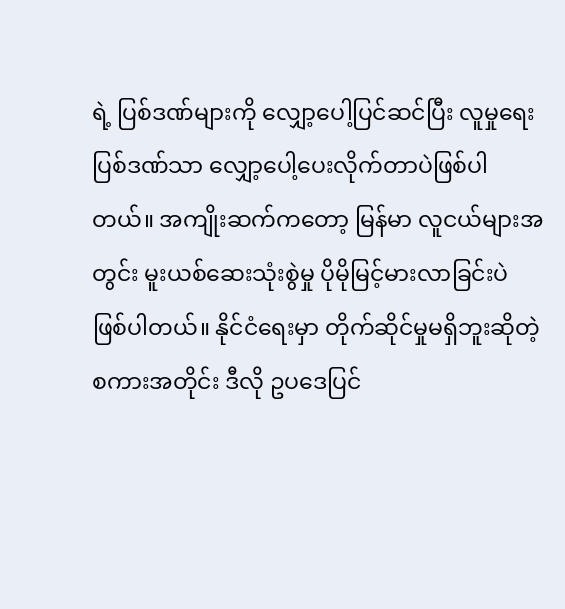ရဲ့ ပြစ်ဒဏ်များကို လျှော့ပေါ့ပြင်ဆင်ပြီး လူမှုရေးပြစ်ဒဏ်သာ လျှော့ပေါ့ပေးလိုက်တာပဲဖြစ်ပါတယ်။ အကျိုးဆက်ကတော့ မြန်မာ လူငယ်များအတွင်း မူးယစ်ဆေးသုံးစွဲမှု ပိုမိုမြင့်မားလာခြင်းပဲ ဖြစ်ပါတယ်။ နိုင်ငံရေးမှာ တိုက်ဆိုင်မှုမရှိဘူးဆိုတဲ့ စကားအတိုင်း ဒီလို ဥပဒေပြင်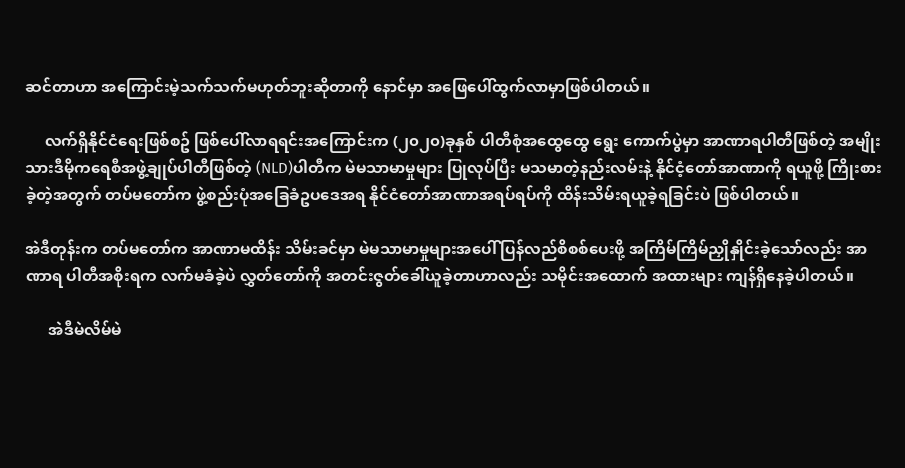ဆင်တာဟာ အကြောင်းမဲ့သက်သက်မဟုတ်ဘူးဆိုတာကို နောင်မှာ အဖြေပေါ်ထွက်လာမှာဖြစ်ပါတယ်။

     လက်ရှိနိုင်ငံရေးဖြစ်စဥ် ဖြစ်ပေါ်လာရရင်းအကြောင်းက (၂၀၂၀)ခုနှစ် ပါတီစုံအထွေထွေ ရွေး ကောက်ပွဲမှာ အာဏာရပါတီဖြစ်တဲ့ အမျိုး သားဒီမိုကရေစီအဖွဲ့ချုပ်ပါတီဖြစ်တဲ့ (NLD)ပါတီက မဲမသာမာမှုများ ပြုလုပ်ပြီး မသမာတဲ့နည်းလမ်းနဲ့ နိုင်ငံ့တော်အာဏာကို ရယူဖို့ ကြိုးစားခဲ့တဲ့အတွက် တပ်မတော်က ဖွဲ့စည်းပုံအခြေခံဥပဒေအရ နိုင်ငံတော်အာဏာအရပ်ရပ်ကို ထိန်းသိမ်းရယူခဲ့ရခြင်းပဲ ဖြစ်ပါတယ်။

အဲဒီတုန်းက တပ်မတော်က အာဏာမထိန်း သိမ်းခင်မှာ မဲမသာမာမှုများအပေါ် ပြန်လည်စိစစ်ပေးဖို့ အကြိမ်ကြိမ်ညှိုနှိုင်းခဲ့သော်လည်း အာဏာရ ပါတီအစိုးရက လက်မခံခဲ့ပဲ လွှတ်တော်ကို အတင်းဇွတ်ခေါ်ယူခဲ့တာဟာလည်း သမိုင်းအထောက် အထားများ ကျန်ရှိနေခဲ့ပါတယ်။

      အဲဒီမဲလိမ်မဲ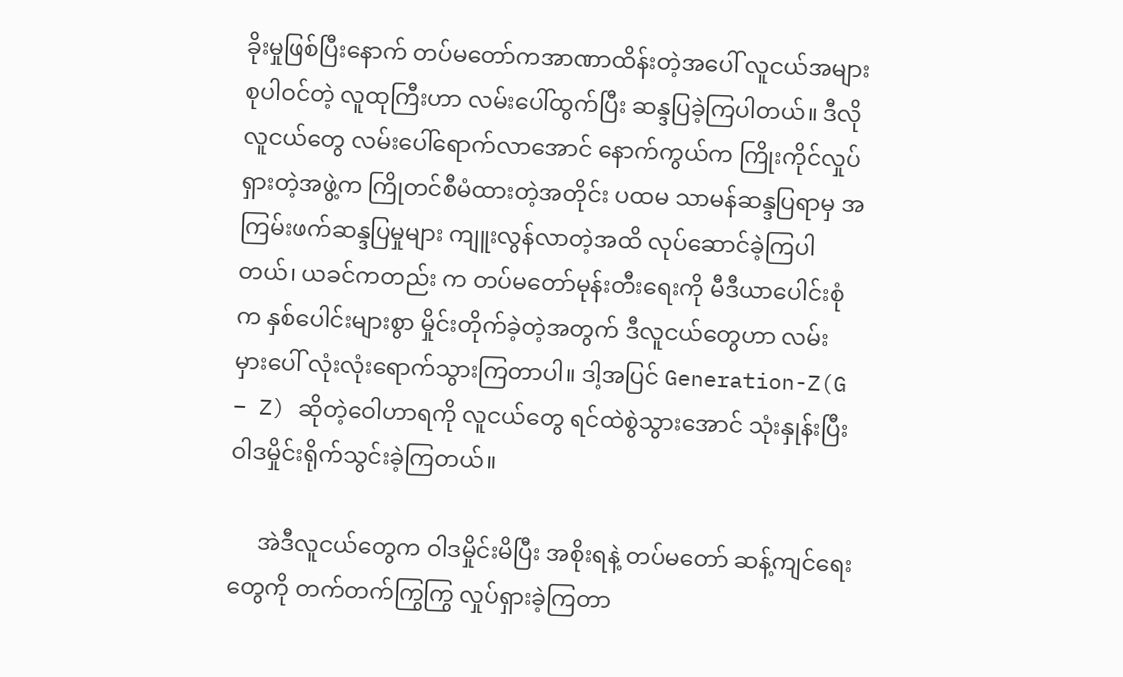ခိုးမှုဖြစ်ပြီးနောက် တပ်မတော်ကအာဏာထိန်းတဲ့အပေါ် လူငယ်အများစုပါဝင်တဲ့ လူထုကြီးဟာ လမ်းပေါ်ထွက်ပြီး ဆန္ဒပြခဲ့ကြပါတယ်။ ဒီလိုလူငယ်တွေ လမ်းပေါ်ရောက်လာအောင် နောက်ကွယ်က ကြိုးကိုင်လှုပ်ရှားတဲ့အဖွဲ့က ကြိုတင်စီမံထားတဲ့အတိုင်း ပထမ သာမန်ဆန္ဒပြရာမှ အကြမ်းဖက်ဆန္ဒပြမှုများ ကျူးလွန်လာတဲ့အထိ လုပ်ဆောင်ခဲ့ကြပါတယ်၊ ယခင်ကတည်း က တပ်မတော်မုန်းတီးရေးကို မီဒီယာပေါင်းစုံက နှစ်ပေါင်းများစွာ မှိုင်းတိုက်ခဲ့တဲ့အတွက် ဒီလူငယ်တွေဟာ လမ်းမှားပေါ် လုံးလုံးရောက်သွားကြတာပါ။ ဒါ့အပြင် Generation-Z(G – Z) ဆိုတဲ့ဝေါဟာရကို လူငယ်တွေ ရင်ထဲစွဲသွားအောင် သုံးနှုန်းပြီး ဝါဒမှိုင်းရိုက်သွင်းခဲ့ကြတယ်။

     အဲဒီလူငယ်တွေက ဝါဒမှိုင်းမိပြီး အစိုးရနဲ့ တပ်မတော် ဆန့်ကျင်ရေးတွေကို တက်တက်ကြွကြွ လှုပ်ရှားခဲ့ကြတာ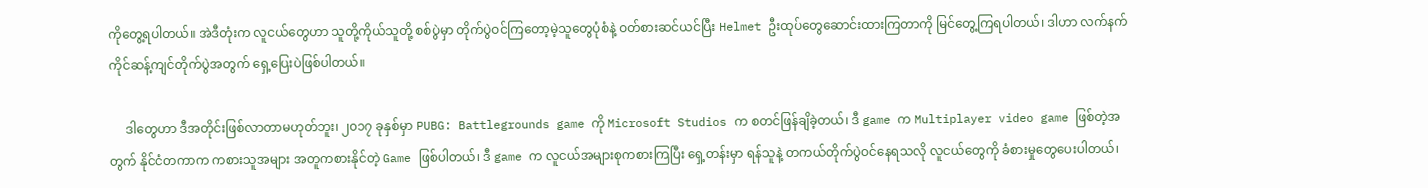ကိုတွေ့ရပါတယ်။ အဲဒီတုံးက လူငယ်တွေဟာ သူတို့ကိုယ်သူတို့ စစ်ပွဲမှာ တိုက်ပွဲဝင်ကြတော့မဲ့သူတွေပုံစံနဲ့ ဝတ်စားဆင်ယင်ပြီး Helmet ဦးထုပ်တွေဆောင်းထားကြတာကို မြင်တွေ့ကြရပါတယ်၊ ဒါဟာ လက်နက် ကိုင်ဆန့်ကျင်တိုက်ပွဲအတွက် ရှေ့ပြေးပဲဖြစ်ပါတယ်။

     ဒါတွေဟာ ဒီအတိုင်းဖြစ်လာတာမဟုတ်ဘူး၊ ၂၀၁၇ ခုနှစ်မှာ PUBG: Battlegrounds game ကို Microsoft Studios က စတင်ဖြန်ချိခဲ့တယ်၊ ဒီ game က Multiplayer video game ဖြစ်တဲ့အတွက် နိုင်ငံတကာက ကစားသူအများ အတူကစားနိုင်တဲ့ Game ဖြစ်ပါတယ်၊ ဒီ game က လူငယ်အများစုကစားကြပြီး ရှေ့တန်းမှာ ရန်သူနဲ့ တကယ်တိုက်ပွဲဝင်နေရသလို လူငယ်တွေကို ခံစားမှုတွေပေးပါတယ်၊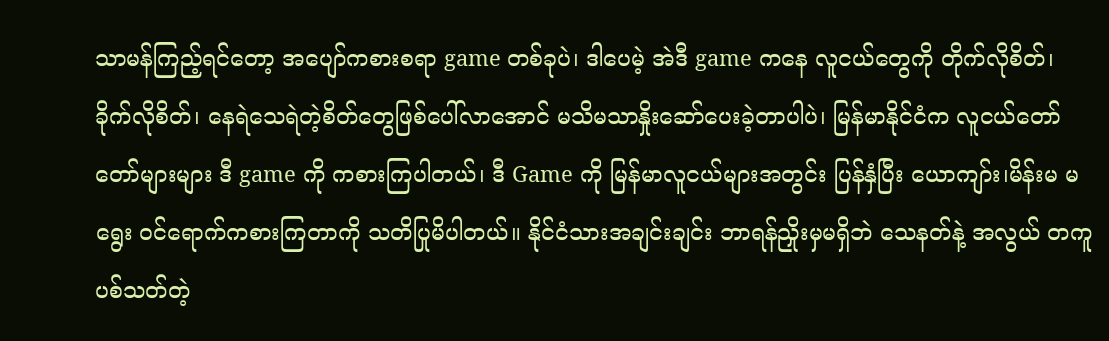သာမန်ကြည့်ရင်တော့ အပျော်ကစားစရာ game တစ်ခုပဲ၊ ဒါပေမဲ့ အဲဒီ game ကနေ လူငယ်တွေကို တိုက်လိုစိတ်၊ ခိုက်လိုစိတ်၊ နေရဲသေရဲတဲ့စိတ်တွေဖြစ်ပေါ်လာအောင် မသိမသာနှိုးဆော်ပေးခဲ့တာပါပဲ၊ မြန်မာနိုင်ငံက လူငယ်တော်တော်များများ ဒီ game ကို ကစားကြပါတယ်၊ ဒီ Game ကို မြန်မာလူငယ်များအတွင်း ပြန်နှံပြီး ယောကျာ်း၊မိန်းမ မရွေး ဝင်ရောက်ကစားကြတာကို သတိပြုမိပါတယ်။ နိုင်ငံသားအချင်းချင်း ဘာရန်ညှိုးမှမရှိဘဲ သေနတ်နဲ့ အလွယ် တကူ ပစ်သတ်တဲ့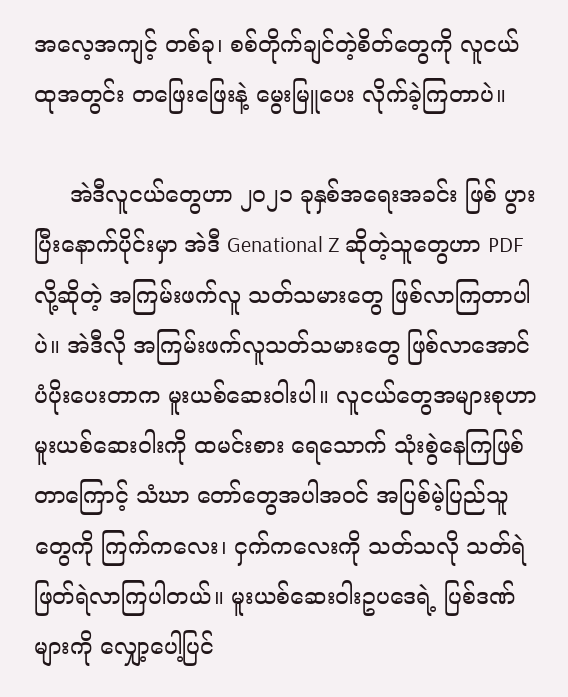အလေ့အကျင့် တစ်ခု၊ စစ်တိုက်ချင်တဲ့စိတ်တွေကို လူငယ်ထုအတွင်း တဖြေးဖြေးနဲ့ မွေးမြူပေး လိုက်ခဲ့ကြတာပဲ။

     အဲဒီလူငယ်တွေဟာ ၂၀၂၁ ခုနှစ်အရေးအခင်း ဖြစ် ပွားပြီးနောက်ပိုင်းမှာ အဲဒီ Genational Z ဆိုတဲ့သူတွေဟာ PDF လို့ဆိုတဲ့ အကြမ်းဖက်လူ သတ်သမားတွေ ဖြစ်လာကြတာပါပဲ။ အဲဒီလို အကြမ်းဖက်လူသတ်သမားတွေ ဖြစ်လာအောင် ပံပိုးပေးတာက မူးယစ်ဆေးဝါးပါ။ လူငယ်တွေအများစုဟာ မူးယစ်ဆေးဝါးကို ထမင်းစား ရေသောက် သုံးစွဲနေကြဖြစ်တာကြောင့် သံဃာ တော်တွေအပါအဝင် အပြစ်မဲ့ပြည်သူတွေကို ကြက်ကလေး၊ ငှက်ကလေးကို သတ်သလို သတ်ရဲ ဖြတ်ရဲလာကြပါတယ်။ မူးယစ်ဆေးဝါးဥပဒေရဲ့ ပြစ်ဒဏ်များကို လျှော့ပေါ့ပြင်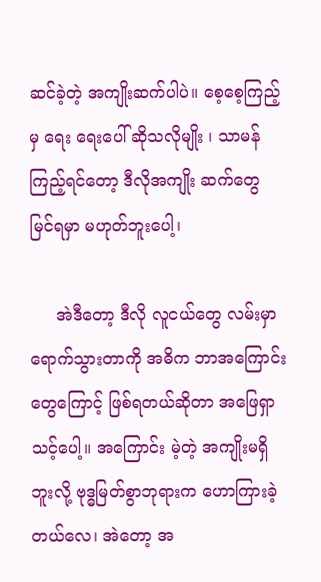ဆင်ခဲ့တဲ့ အကျိုးဆက်ပါပဲ။ စေ့စေ့ကြည့်မှ ရေး ရေးပေါ် ဆိုသလိုမျိုး ၊ သာမန်ကြည့်ရင်တော့ ဒီလိုအကျိုး ဆက်တွေ မြင်ရမှာ မဟုတ်ဘူးပေါ့၊

     အဲဒီတော့ ဒီလို လူငယ်တွေ လမ်းမှာရောက်သွားတာကို အဓိက ဘာအကြောင်းတွေကြောင့် ဖြစ်ရတယ်ဆိုတာ အဖြေရှာသင့်ပေါ့။ အကြောင်း မဲ့တဲ့ အကျိုးမရှိဘူးလို့ ဗုဒ္ဓမြတ်စွာဘုရားက ဟောကြားခဲ့တယ်လေ၊ အဲတော့ အ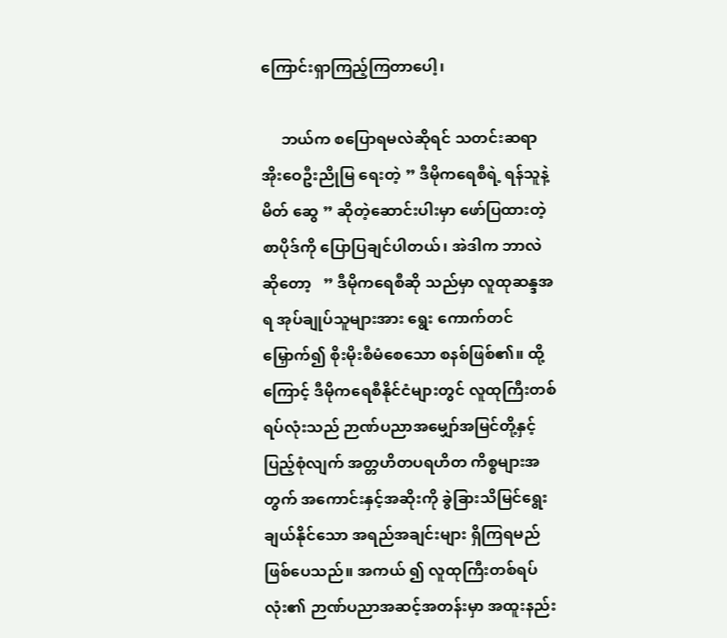ကြောင်းရှာကြည့်ကြတာပေါ့၊

     ဘယ်က စပြောရမလဲဆိုရင် သတင်းဆရာ အိုးဝေဦးညိုမြ ရေးတဲ့ ” ဒီမိုကရေစီရဲ့ ရန်သူနဲ့ မိတ် ဆွေ ” ဆိုတဲ့ဆောင်းပါးမှာ ဖော်ပြထားတဲ့ စာပိုဒ်ကို ပြောပြချင်ပါတယ်၊ အဲဒါက ဘာလဲဆိုတော့   ” ဒီမိုကရေစီဆို သည်မှာ လူထုဆန္ဒအရ အုပ်ချုပ်သူများအား ရွေး ကောက်တင် မြှောက်၍ စိုးမိုးစီမံစေသော စနစ်ဖြစ်၏။ ထို့ကြောင့် ဒီမိုကရေစီနိုင်ငံများတွင် လူထုကြီးတစ်ရပ်လုံးသည် ဉာဏ်ပညာအမျှော်အမြင်တို့နှင့် ပြည့်စုံလျက် အတ္တဟိတပရဟိတ ကိစ္စများအတွက် အကောင်းနှင့်အဆိုးကို ခွဲခြားသိမြင်ရွေးချယ်နိုင်သော အရည်အချင်းများ ရှိကြရမည်ဖြစ်ပေသည်။ အကယ် ၍ လူထုကြီးတစ်ရပ်လုံး၏ ဉာဏ်ပညာအဆင့်အတန်းမှာ အထူးနည်း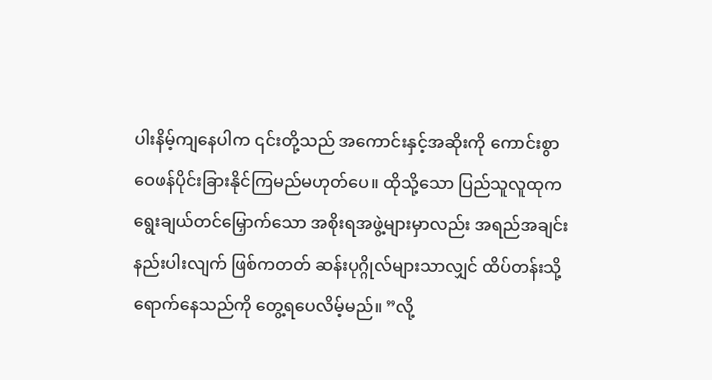ပါးနိမ့်ကျနေပါက ၎င်းတို့သည် အကောင်းနှင့်အဆိုးကို ကောင်းစွာဝေဖန်ပိုင်းခြားနိုင်ကြမည်မဟုတ်ပေ။ ထိုသို့သော ပြည်သူလူထုက ရွေးချယ်တင်မြှောက်သော အစိုးရအဖွဲ့များမှာလည်း အရည်အချင်းနည်းပါးလျက် ဖြစ်ကတတ် ဆန်းပုဂ္ဂိုလ်များသာလျှင် ထိပ်တန်းသို့ ရောက်နေသည်ကို တွေ့ရပေလိမ့်မည်။ ”လို့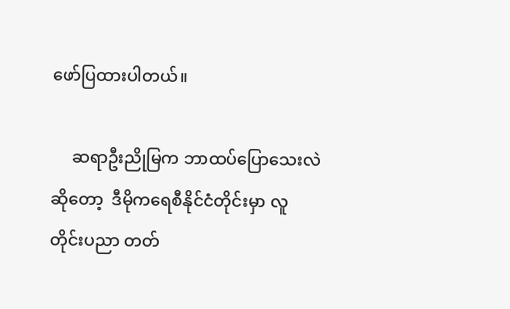ဖော်ပြထားပါတယ်။

     ဆရာဦးညိုမြက ဘာထပ်ပြောသေးလဲဆိုတော့  ဒီမိုကရေစီနိုင်ငံတိုင်းမှာ လူတိုင်းပညာ တတ်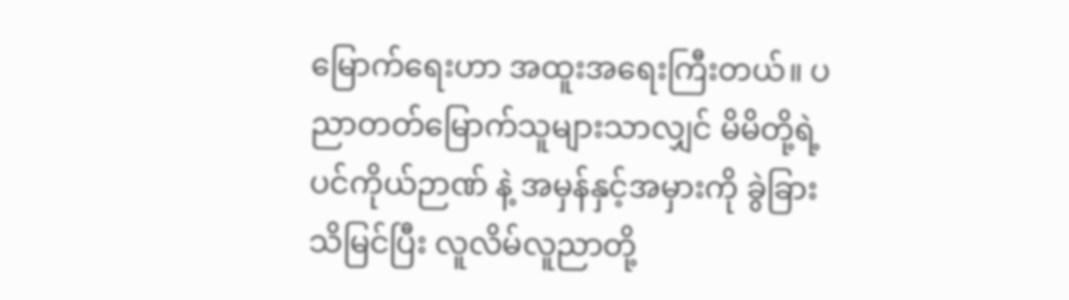မြောက်ရေးဟာ အထူးအရေးကြီးတယ်။ ပညာတတ်မြောက်သူများသာလျှင် မိမိတို့ရဲ့ ပင်ကိုယ်ဉာဏ် နဲ့ အမှန်နှင့်အမှားကို ခွဲခြားသိမြင်ပြီး လူလိမ်လူညာတို့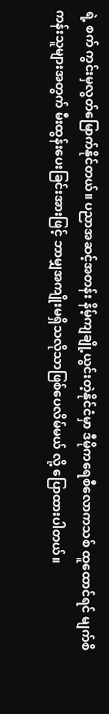ရဲ့ စက် ကွင်းမှလွတ်မြောက်နိုင်တယ်။ ပညာအဆင့်အတန်း နိမ့်ကျချို့ယွင်းတဲ့နိုင်ငံမှာ ဒီမိုကရေစီလောကသစ် ထူထောင်ရင် မျက်စိကန်းသူများအတွက် မီးထွန်းပေးခြင်းအားဖြင့် ဘာမျှအကျိုးမရှိသလိုသာဖြစ်ပေလိမ်မယ် လို့ ပြောထားပါတယ်။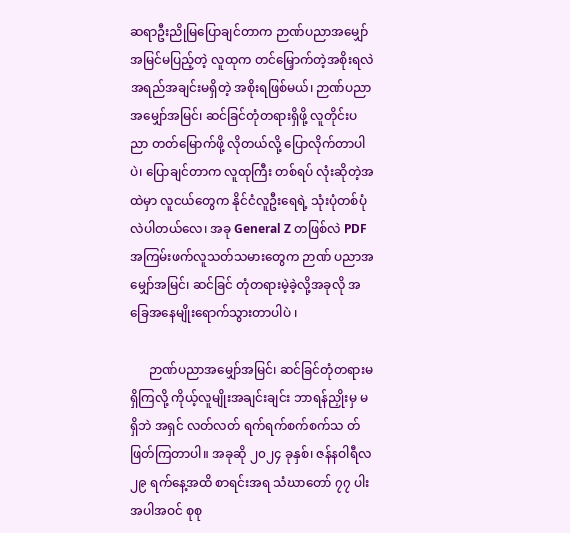ဆရာဦးညိုမြပြောချင်တာက ဉာဏ်ပညာအမျှော် အမြင်မပြည့်တဲ့ လူထုက တင်မြှောက်တဲ့အစိုးရလဲ အရည်အချင်းမရှိတဲ့ အစိုးရဖြစ်မယ်၊ ဉာဏ်ပညာအမျှော်အမြင်၊ ဆင်ခြင်တုံတရားရှိဖို့ လူတိုင်းပညာ တတ်မြောက်ဖို့ လိုတယ်လို့ ပြောလိုက်တာပါပဲ၊ ပြောချင်တာက လူထုကြီး တစ်ရပ် လုံးဆိုတဲ့အထဲမှာ လူငယ်တွေက နိုင်ငံလူဦးရေရဲ့ သုံးပုံတစ်ပုံ  လဲပါတယ်လေ၊ အခု General Z တဖြစ်လဲ PDF အကြမ်းဖက်လူသတ်သမားတွေက ဉာဏ် ပညာအမျှော်အမြင်၊ ဆင်ခြင် တုံတရားမဲ့ခဲ့လို့အခုလို အခြေအနေမျိုးရောက်သွားတာပါပဲ ၊

      ဉာဏ်ပညာအမျှော်အမြင်၊ ဆင်ခြင်တုံတရားမရှိကြလို့ ကိုယ့်လူမျိုးအချင်းချင်း ဘာရန်ညှိုးမှ မရှိဘဲ အရှင် လတ်လတ် ရက်ရက်စက်စက်သ တ်ဖြတ်ကြတာပါ။ အခုဆို ၂၀၂၄ ခုနှစ်၊ ဇန်နဝါရီလ ၂၉ ရက်နေ့အထိ စာရင်းအရ သံဃာတော် ၇၇ ပါးအပါအဝင် စုစု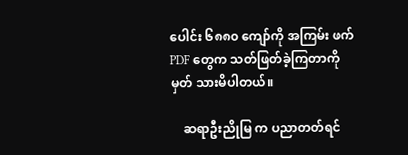ပေါင်း ၆၈၈၀ ကျော်ကို အကြမ်း ဖက် PDF တွေက သတ်ဖြတ်ခဲ့ကြတာကို မှတ် သားမိပါတယ်။

    ဆရာဦးညိုမြ က ပညာတတ်ရင်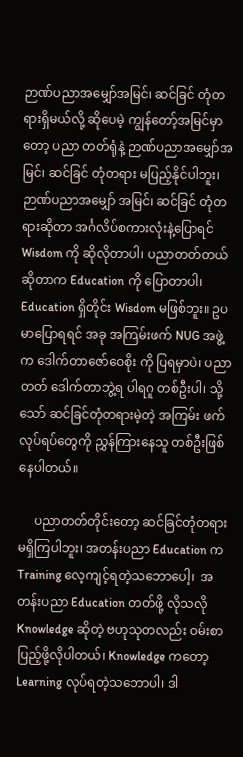ဉာဏ်ပညာအမျှော်အမြင်၊ ဆင်ခြင် တုံတရားရှိမယ်လို့ ဆိုပေမဲ့ ကျွန်တော့်အမြင်မှာတော့ ပညာ တတ်ရုံနဲ့ ဉာဏ်ပညာအမျှော်အမြင်၊ ဆင်ခြင် တုံတရား မပြည့်နိုင်ပါဘူး၊ ဉာဏ်ပညာအမျှော် အမြင်၊ ဆင်ခြင် တုံတရားဆိုတာ အင်္ဂလိပ်စကားလုံးနဲ့ပြောရင် Wisdom ကို ဆိုလိုတာပါ၊ ပညာတတ်တယ်ဆိုတာက Education ကို ပြောတာပါ၊ Education ရှိတိုင်း Wisdom မဖြစ်ဘူး။ ဥပမာပြောရရင် အခု အကြမ်းဖက် NUG အဖွဲ့က ဒေါက်တာဇော်ဝေစိုး ကို ပြရမှာပဲ၊ ပညာတတ် ဒေါက်တာဘွဲ့ရ ပါရဂူ တစ်ဦးပါ၊ သို့သော် ဆင်ခြင်တုံတရားမဲ့တဲ့ အကြမ်း ဖက်လုပ်ရပ်တွေကို ညွှန်ကြားနေသူ တစ်ဦးဖြစ်နေပါတယ်။

     ပညာတတ်တိုင်းတော့ ဆင်ခြင်တုံတရားမရှိကြပါဘူး၊ အတန်းပညာ Education က Training လေ့ကျင့်ရတဲ့သဘောပေါ့၊  အတန်းပညာ Education တတ်ဖို့ လိုသလို Knowledge ဆိုတဲ့ ဗဟုသုတလည်း ဝမ်းစာပြည့်ဖို့လိုပါတယ်၊ Knowledge ကတော့ Learning လုပ်ရတဲ့သဘောပါ၊ ဒါ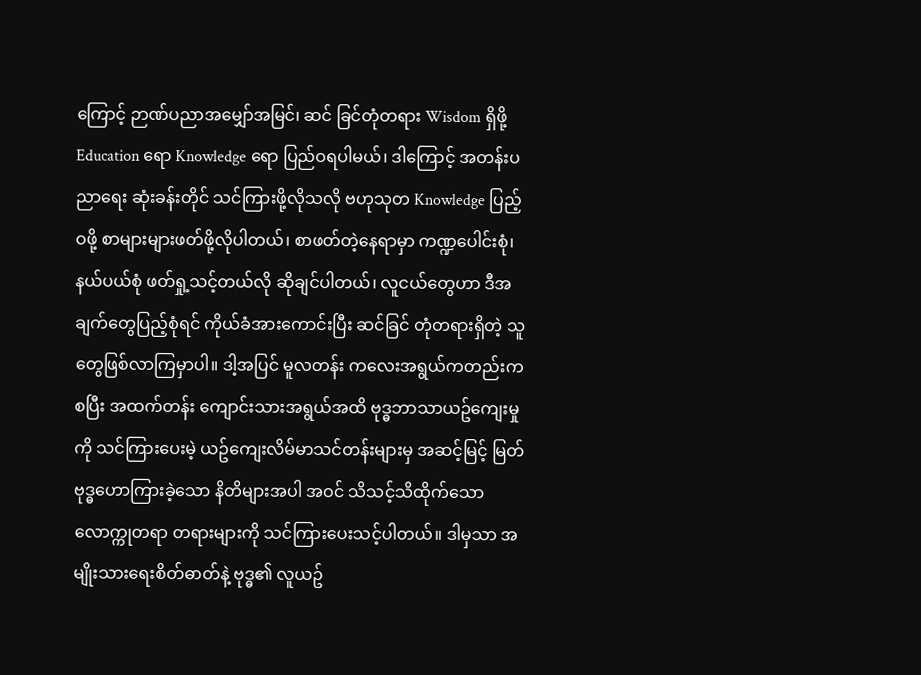ကြောင့် ဉာဏ်ပညာအမျှော်အမြင်၊ ဆင် ခြင်တုံတရား Wisdom ရှိဖို့ Education ရော Knowledge ရော ပြည်ဝရပါမယ်၊ ဒါကြောင့် အတန်းပညာရေး ဆုံးခန်းတိုင် သင်ကြားဖို့လိုသလို ဗဟုသုတ Knowledge ပြည့်ဝဖို့ စာများများဖတ်ဖို့လိုပါတယ်၊ စာဖတ်တဲ့နေရာမှာ ကဏ္ဍပေါင်းစုံ၊ နယ်ပယ်စုံ ဖတ်ရှု့သင့်တယ်လို ဆိုချင်ပါတယ်၊ လူငယ်တွေဟာ ဒီအချက်တွေပြည့်စုံရင် ကိုယ်ခံအားကောင်းပြီး ဆင်ခြင် တုံတရားရှိတဲ့ သူတွေဖြစ်လာကြမှာပါ။ ဒါ့အပြင် မူလတန်း ကလေးအရွယ်ကတည်းက စပြီး အထက်တန်း ကျောင်းသားအရွယ်အထိ ဗုဒ္ဓဘာသာယဥ်ကျေးမှုကို သင်ကြားပေးမဲ့ ယဥ်ကျေးလိမ်မာသင်တန်းများမှ အဆင့်မြင့် မြတ်ဗုဒ္ဓဟောကြားခဲ့သော နိတိများအပါ အဝင် သိသင့်သိထိုက်သော လောက္ကုတရာ တရားများကို သင်ကြားပေးသင့်ပါတယ်။ ဒါမှသာ အမျိုးသားရေးစိတ်ဓာတ်နဲ့ ဗုဒ္ဓ၏ လူယဥ်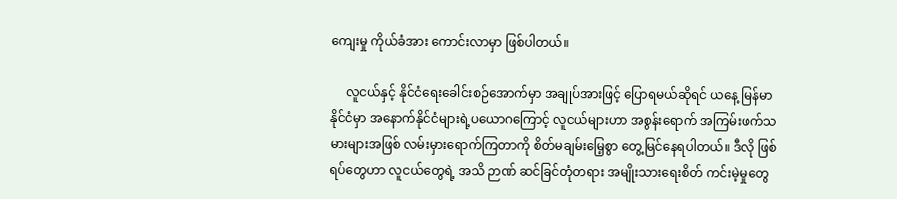ကျေးမှု ကိုယ်ခံအား ကောင်းလာမှာ ဖြစ်ပါတယ်။

     လူငယ်နှင့် နိုင်ငံရေးခေါင်းစဉ်အောက်မှာ အချုပ်အားဖြင့် ပြောရမယ်ဆိုရင် ယနေ့ မြန်မာနိုင်ငံမှာ အနောက်နိုင်ငံများရဲ့ပယောဂကြောင့် လူငယ်များဟာ အစွန်းရောက် အကြမ်းဖက်သမားများအဖြစ် လမ်းမှားရောက်ကြတာကို စိတ်မချမ်းမြေ့စွာ တွေ့မြင်နေရပါတယ်။ ဒီလို ဖြစ်ရပ်တွေဟာ လူငယ်တွေရဲ့ အသိ ဉာဏ် ဆင်ခြင်တုံတရား အမျိုးသားရေးစိတ် ကင်းမဲ့မှုတွေ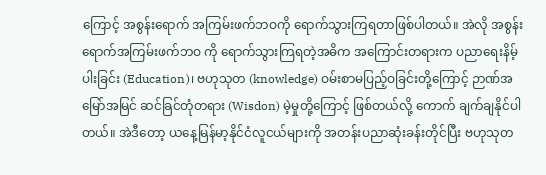ကြောင့် အစွန်းရောက် အကြမ်းဖက်ဘဝကို ရောက်သွားကြရတာဖြစ်ပါတယ်။ အဲလို အစွန်းရောက်အကြမ်းဖက်ဘဝ ကို ရောက်သွားကြရတဲ့အဓိက အကြောင်းတရားက ပညာရေးနိမ့်ပါးခြင်း (Education)၊ ဗဟုသုတ (knowledge) ဝမ်းစာမပြည့်ဝခြင်းတို့ကြောင့် ဉာဏ်အမြော်အမြင် ဆင်ခြင်တုံတရား (Wisdon) မဲ့မှုတို့ကြောင့် ဖြစ်တယ်လို့ ကောက် ချက်ချနိုင်ပါတယ်။ အဲဒီတော့ ယနေ့မြန်မာ့နိုင်ငံလူငယ်များကို အတန်းပညာဆုံးခန်းတိုင်ပြီး ဗဟုသုတ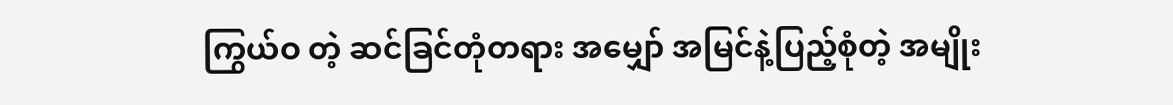ကြွယ်ဝ တဲ့ ဆင်ခြင်တုံတရား အမျှော် အမြင်နဲ့ပြည့်စုံတဲ့ အမျိုး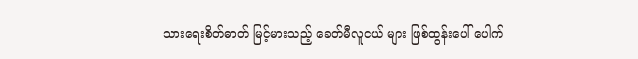သားရေးစိတ်ဓာတ် မြင့်မားသည့် ခေတ်မီလူငယ် များ ဖြစ်ထွန်းပေါ် ပေါက်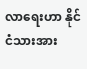လာရေးဟာ နိုင်ငံသားအား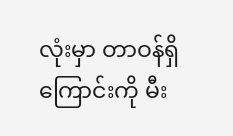လုံးမှာ တာဝန်ရှိကြောင်းကို မီး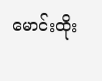မောင်းထိုး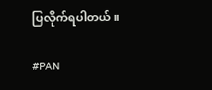ပြလိုက်ရပါတယ်။

#PAN